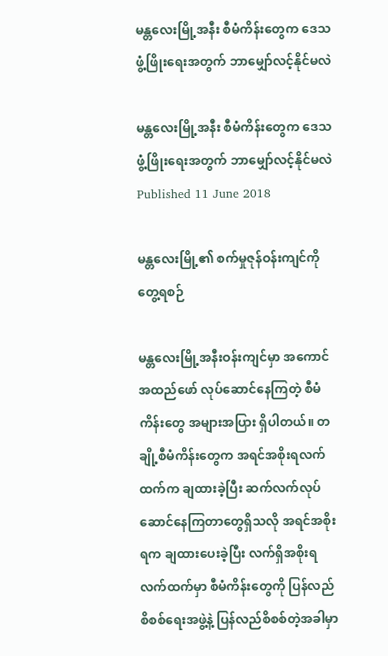မန္တလေးမြို့အနီး စီမံကိန်းတွေက ဒေသဖွံ့ဖြိုးရေးအတွက် ဘာမျှော်လင့်နိုင်မလဲ

မန္တလေးမြို့အနီး စီမံကိန်းတွေက ဒေသဖွံ့ဖြိုးရေးအတွက် ဘာမျှော်လင့်နိုင်မလဲ
Published 11 June 2018

မန္တလေးမြို့၏ စက်မှုဇုန်ဝန်းကျင်ကို တွေ့ရစဉ်

မန္တလေးမြို့အနီးဝန်းကျင်မှာ အကောင်အထည်ဖော် လုပ်ဆောင်နေကြတဲ့ စီမံကိန်းတွေ အများအပြား ရှိပါတယ်။ တချို့စီမံကိန်းတွေက အရင်အစိုးရလက်ထက်က ချထားခဲ့ပြီး ဆက်လက်လုပ်ဆောင်နေကြတာတွေရှိသလို အရင်အစိုးရက ချထားပေးခဲ့ပြီး လက်ရှိအစိုးရလက်ထက်မှာ စီမံကိန်းတွေကို ပြန်လည်စိစစ်ရေးအဖွဲ့နဲ့ ပြန်လည်စိစစ်တဲ့အခါမှာ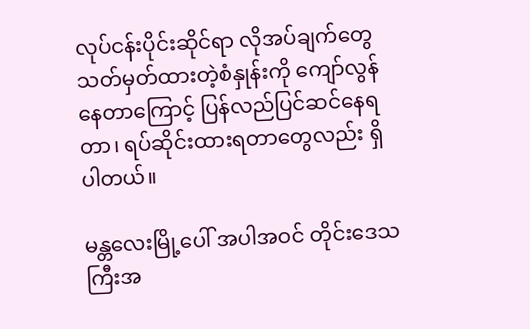လုပ်ငန်းပိုင်းဆိုင်ရာ လိုအပ်ချက်တွေ သတ်မှတ်ထားတဲ့စံနှုန်းကို ကျော်လွန်နေတာကြောင့် ပြန်လည်ပြင်ဆင်နေရတာ၊ ရပ်ဆိုင်းထားရတာတွေလည်း ရှိပါတယ်။

မန္တလေးမြို့ပေါ် အပါအဝင် တိုင်းဒေသကြီးအ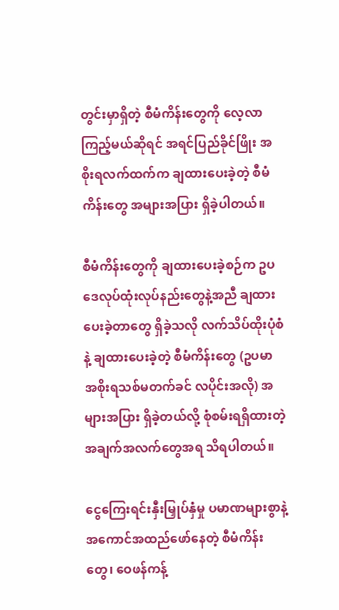တွင်းမှာရှိတဲ့ စီမံကိန်းတွေကို လေ့လာကြည့်မယ်ဆိုရင် အရင်ပြည်ခိုင်ဖြိုး အစိုးရလက်ထက်က ချထားပေးခဲ့တဲ့ စီမံကိန်းတွေ အများအပြား ရှိခဲ့ပါတယ်။

စီမံကိန်းတွေကို ချထားပေးခဲ့စဉ်က ဥပဒေလုပ်ထုံးလုပ်နည်းတွေနဲ့အညီ ချထားပေးခဲ့တာတွေ ရှိခဲ့သလို လက်သိပ်ထိုးပုံစံနဲ့ ချထားပေးခဲ့တဲ့ စီမံကိန်းတွေ (ဥပမာ အစိုးရသစ်မတက်ခင် လပိုင်းအလို) အများအပြား ရှိခဲ့တယ်လို့ စုံစမ်းရရှိထားတဲ့ အချက်အလက်တွေအရ သိရပါတယ်။

ငွေကြေးရင်းနှီးမြှုပ်နှံမှု ပမာဏများစွာနဲ့ အကောင်အထည်ဖော်နေတဲ့ စီမံကိန်းတွေ၊ ဝေဖန်ကန့်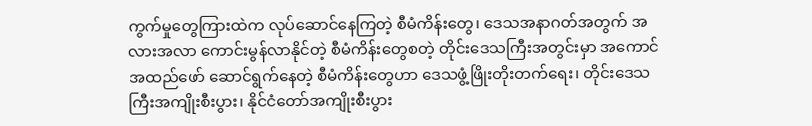ကွက်မှုတွေကြားထဲက လုပ်ဆောင်နေကြတဲ့ စီမံကိန်းတွေ၊ ဒေသအနာဂတ်အတွက် အလားအလာ ကောင်းမွန်လာနိုင်တဲ့ စီမံကိန်းတွေစတဲ့ တိုင်းဒေသကြီးအတွင်းမှာ အကောင်အထည်ဖော် ဆောင်ရွက်နေတဲ့ စီမံကိန်းတွေဟာ ဒေသဖွံ့ဖြိုးတိုးတက်ရေး၊ တိုင်းဒေသကြီးအကျိုးစီးပွား၊ နိုင်ငံတော်အကျိုးစီးပွား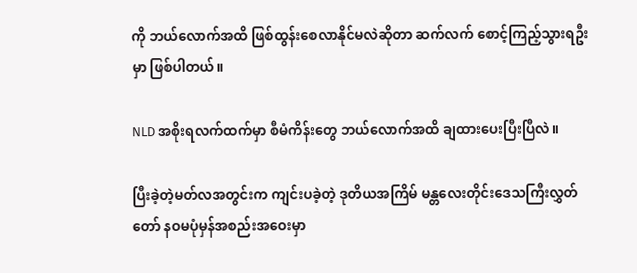ကို ဘယ်လောက်အထိ ဖြစ်ထွန်းစေလာနိုင်မလဲဆိုတာ ဆက်လက် စောင့်ကြည့်သွားရဦးမှာ ဖြစ်ပါတယ်။

NLD အစိုးရလက်ထက်မှာ စီမံကိန်းတွေ ဘယ်လောက်အထိ ချထားပေးပြီးပြီလဲ။

ပြီးခဲ့တဲ့မတ်လအတွင်းက ကျင်းပခဲ့တဲ့ ဒုတိယအကြိမ် မန္တလေးတိုင်းဒေသကြီးလွှတ်တော် နဝမပုံမှန်အစည်းအဝေးမှာ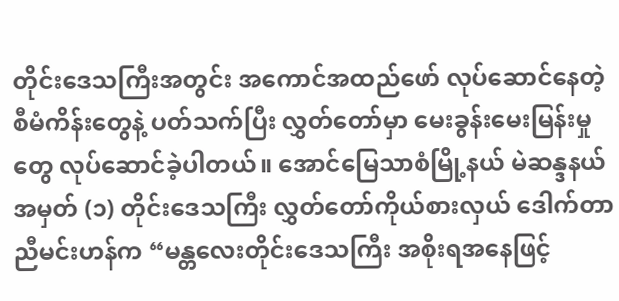တိုင်းဒေသကြီးအတွင်း အကောင်အထည်ဖော် လုပ်ဆောင်နေတဲ့ စီမံကိန်းတွေနဲ့ ပတ်သက်ပြီး လွှတ်တော်မှာ မေးခွန်းမေးမြန်းမှုတွေ လုပ်ဆောင်ခဲ့ပါတယ်။ အောင်မြေသာစံမြို့နယ် မဲဆန္ဒနယ် အမှတ် (၁) တိုင်းဒေသကြီး လွှတ်တော်ကိုယ်စားလှယ် ဒေါက်တာညီမင်းဟန်က “မန္တလေးတိုင်းဒေသကြီး အစိုးရအနေဖြင့်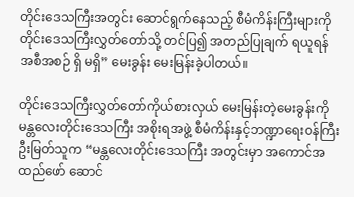တိုင်းဒေသကြီးအတွင်း ဆောင်ရွက်နေသည့် စီမံကိန်းကြီးများကို တိုင်းဒေသကြီးလွှတ်တော်သို့ တင်ပြ၍ အတည်ပြုချက် ရယူရန် အစီအစဉ် ရှိ မရှိ” မေးခွန်း မေးမြန်းခဲ့ပါတယ်။

တိုင်းဒေသကြီးလွှတ်တော်ကိုယ်စားလှယ် မေးမြန်းတဲ့မေးခွန်းကို မန္တလေးတိုင်းဒေသကြီး အစိုးရအဖွဲ့ စီမံကိန်းနှင့်ဘဏ္ဍာရေးဝန်ကြီး ဦးမြတ်သူက “မန္တလေးတိုင်းဒေသကြီး အတွင်းမှာ အကောင်အထည်ဖော် ဆောင်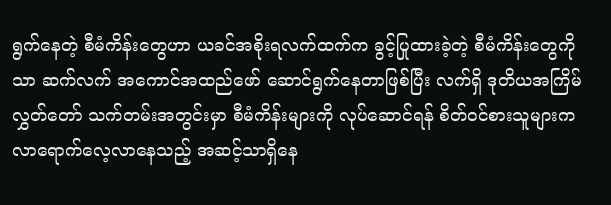ရွက်နေတဲ့ စီမံကိန်းတွေဟာ ယခင်အစိုးရလက်ထက်က ခွင့်ပြုထားခဲ့တဲ့ စီမံကိန်းတွေကိုသာ ဆက်လက် အကောင်အထည်ဖော် ဆောင်ရွက်နေတာဖြစ်ပြီး လက်ရှိ ဒုတိယအကြိမ်လွှတ်တော် သက်တမ်းအတွင်းမှာ စီမံကိန်းများကို လုပ်ဆောင်ရန် စိတ်ဝင်စားသူများက လာရောက်လေ့လာနေသည့် အဆင့်သာရှိနေ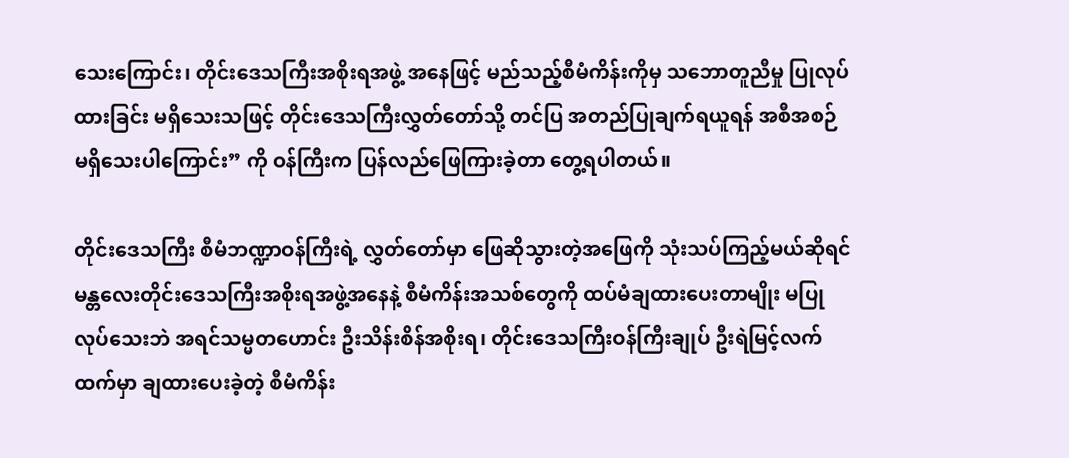သေးကြောင်း၊ တိုင်းဒေသကြီးအစိုးရအဖွဲ့ အနေဖြင့် မည်သည့်စီမံကိန်းကိုမှ သဘောတူညီမှု ပြုလုပ်ထားခြင်း မရှိသေးသဖြင့် တိုင်းဒေသကြီးလွှတ်တော်သို့ တင်ပြ အတည်ပြုချက်ရယူရန် အစီအစဉ် မရှိသေးပါကြောင်း” ကို ဝန်ကြီးက ပြန်လည်ဖြေကြားခဲ့တာ တွေ့ရပါတယ်။

တိုင်းဒေသကြီး စီမံဘဏ္ဍာဝန်ကြီးရဲ့ လွှတ်တော်မှာ ဖြေဆိုသွားတဲ့အဖြေကို သုံးသပ်ကြည့်မယ်ဆိုရင် မန္တလေးတိုင်းဒေသကြီးအစိုးရအဖွဲ့အနေနဲ့ စီမံကိန်းအသစ်တွေကို ထပ်မံချထားပေးတာမျိုး မပြုလုပ်သေးဘဲ အရင်သမ္မတဟောင်း ဦးသိန်းစိန်အစိုးရ၊ တိုင်းဒေသကြီးဝန်ကြီးချုပ် ဦးရဲမြင့်လက်ထက်မှာ ချထားပေးခဲ့တဲ့ စီမံကိန်း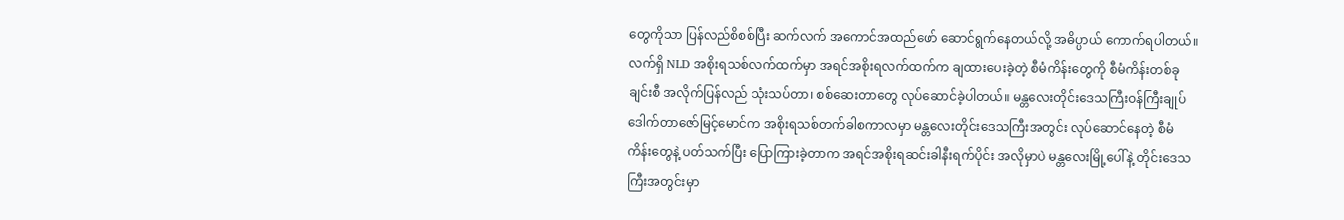တွေကိုသာ ပြန်လည်စိစစ်ပြီး ဆက်လက် အကောင်အထည်ဖော် ဆောင်ရွက်နေတယ်လို့ အဓိပ္ပာယ် ကောက်ရပါတယ်။ လက်ရှိ NLD အစိုးရသစ်လက်ထက်မှာ အရင်အစိုးရလက်ထက်က ချထားပေးခဲ့တဲ့ စီမံကိန်းတွေကို စီမံကိန်းတစ်ခုချင်းစီ အလိုက်ပြန်လည် သုံးသပ်တာ၊ စစ်ဆေးတာတွေ လုပ်ဆောင်ခဲ့ပါတယ်။ မန္တလေးတိုင်းဒေသကြီးဝန်ကြီးချုပ် ဒေါက်တာဇော်မြင့်မောင်က အစိုးရသစ်တက်ခါစကာလမှာ မန္တလေးတိုင်းဒေသကြီးအတွင်း လုပ်ဆောင်နေတဲ့ စီမံကိန်းတွေနဲ့ ပတ်သက်ပြီး ပြောကြားခဲ့တာက အရင်အစိုးရဆင်းခါနီးရက်ပိုင်း အလိုမှာပဲ မန္တလေးမြို့ပေါ်နဲ့ တိုင်းဒေသကြီးအတွင်းမှာ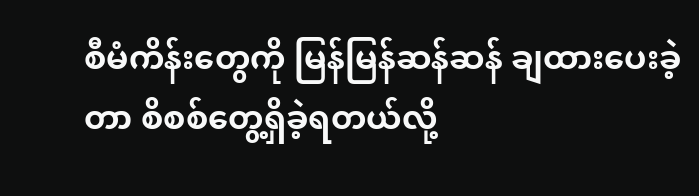စီမံကိန်းတွေကို မြန်မြန်ဆန်ဆန် ချထားပေးခဲ့တာ စိစစ်တွေ့ရှိခဲ့ရတယ်လို့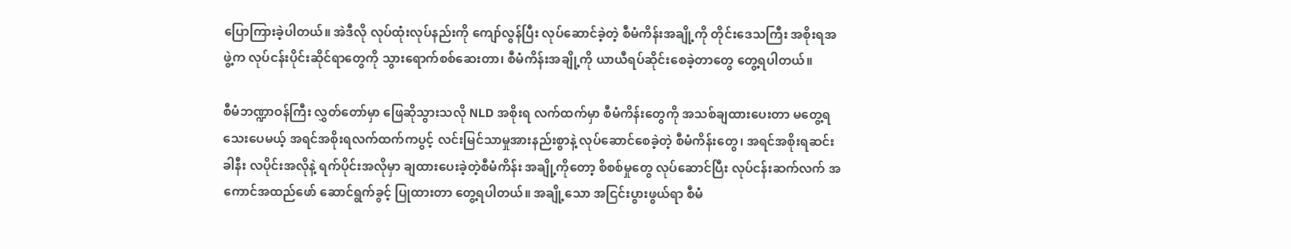ပြောကြားခဲ့ပါတယ်။ အဲဒီလို လုပ်ထုံးလုပ်နည်းကို ကျော်လွန်ပြီး လုပ်ဆောင်ခဲ့တဲ့ စီမံကိန်းအချို့ကို တိုင်းဒေသကြီး အစိုးရအဖွဲ့က လုပ်ငန်းပိုင်းဆိုင်ရာတွေကို သွားရောက်စစ်ဆေးတာ၊ စီမံကိန်းအချို့ကို ယာယီရပ်ဆိုင်းစေခဲ့တာတွေ တွေ့ရပါတယ်။

စီမံဘဏ္ဍာဝန်ကြီး လွှတ်တော်မှာ ဖြေဆိုသွားသလို NLD အစိုးရ လက်ထက်မှာ စီမံကိန်းတွေကို အသစ်ချထားပေးတာ မတွေ့ရသေးပေမယ့် အရင်အစိုးရလက်ထက်ကပွင့် လင်းမြင်သာမှုအားနည်းစွာနဲ့ လုပ်ဆောင်စေခဲ့တဲ့ စီမံကိန်းတွေ၊ အရင်အစိုးရဆင်းခါနီး လပိုင်းအလိုနဲ့ ရက်ပိုင်းအလိုမှာ ချထားပေးခဲ့တဲ့စီမံကိန်း အချို့ကိုတော့ စိစစ်မှုတွေ လုပ်ဆောင်ပြီး လုပ်ငန်းဆက်လက် အကောင်အထည်ဖော် ဆောင်ရွက်ခွင့် ပြုထားတာ တွေ့ရပါတယ်။ အချို့သော အငြင်းပွားဖွယ်ရာ စီမံ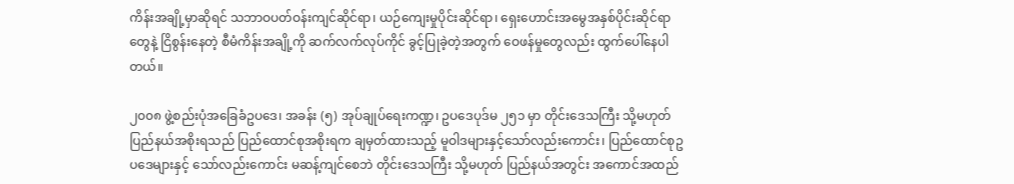ကိန်းအချို့မှာဆိုရင် သဘာဝပတ်ဝန်းကျင်ဆိုင်ရာ၊ ယဉ်ကျေးမှုပိုင်းဆိုင်ရာ၊ ရှေးဟောင်းအမွေအနှစ်ပိုင်းဆိုင်ရာတွေနဲ့ ငြိစွန်းနေတဲ့ စီမံကိန်းအချို့ကို ဆက်လက်လုပ်ကိုင် ခွင့်ပြုခဲ့တဲ့အတွက် ဝေဖန်မှုတွေလည်း ထွက်ပေါ်နေပါတယ်။

၂၀၀၈ ဖွဲ့စည်းပုံအခြေခံဥပဒေ၊ အခန်း (၅) အုပ်ချုပ်ရေးကဏ္ဍ၊ ဥပဒေပုဒ်မ ၂၅၁ မှာ တိုင်းဒေသကြီး သို့မဟုတ် ပြည်နယ်အစိုးရသည် ပြည်ထောင်စုအစိုးရက ချမှတ်ထားသည့် မူဝါဒများနှင့်သော်လည်းကောင်း၊ ပြည်ထောင်စုဥပဒေများနှင့် သော်လည်းကောင်း မဆန့်ကျင်စေဘဲ တိုင်းဒေသကြီး သို့မဟုတ် ပြည်နယ်အတွင်း အကောင်အထည်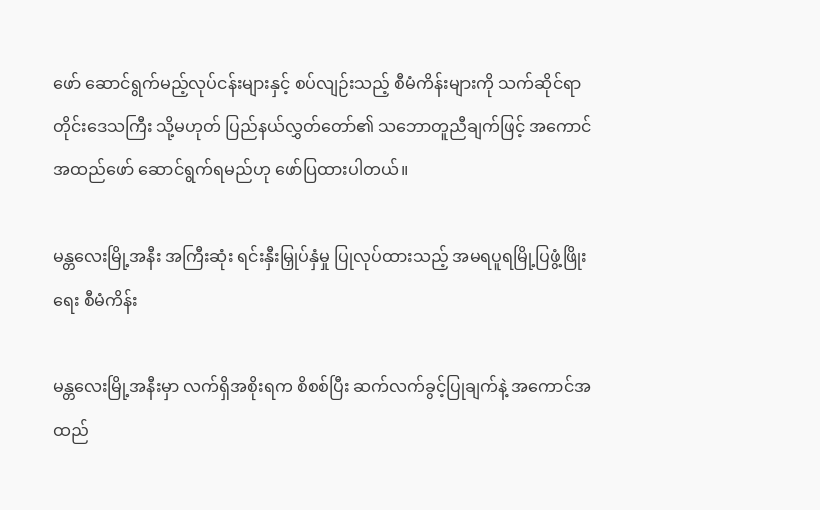ဖော် ဆောင်ရွက်မည့်လုပ်ငန်းများနှင့် စပ်လျဉ်းသည့် စီမံကိန်းများကို သက်ဆိုင်ရာတိုင်းဒေသကြီး သို့မဟုတ် ပြည်နယ်လွှတ်တော်၏ သဘောတူညီချက်ဖြင့် အကောင်အထည်ဖော် ဆောင်ရွက်ရမည်ဟု ဖော်ပြထားပါတယ်။

မန္တလေးမြို့အနီး အကြီးဆုံး ရင်းနှီးမြှုပ်နှံမှု ပြုလုပ်ထားသည့် အမရပူရမြို့ပြဖွံ့ဖြိုးရေး စီမံကိန်း

မန္တလေးမြို့အနီးမှာ လက်ရှိအစိုးရက စိစစ်ပြီး ဆက်လက်ခွင့်ပြုချက်နဲ့ အကောင်အထည်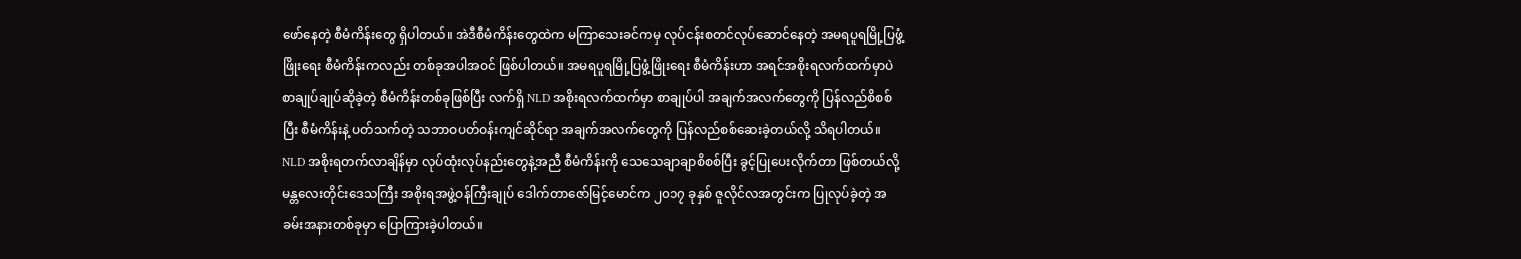ဖော်နေတဲ့ စီမံကိန်းတွေ ရှိပါတယ်။ အဲဒီစီမံကိန်းတွေထဲက မကြာသေးခင်ကမှ လုပ်ငန်းစတင်လုပ်ဆောင်နေတဲ့ အမရပူရမြို့ပြဖွံ့ဖြိုးရေး စီမံကိန်းကလည်း တစ်ခုအပါအဝင် ဖြစ်ပါတယ်။ အမရပူရမြို့ပြဖွံ့ဖြိုးရေး စီမံကိန်းဟာ အရင်အစိုးရလက်ထက်မှာပဲ စာချုပ်ချုပ်ဆိုခဲ့တဲ့ စီမံကိန်းတစ်ခုဖြစ်ပြီး လက်ရှိ NLD အစိုးရလက်ထက်မှာ စာချုပ်ပါ အချက်အလက်တွေကို ပြန်လည်စိစစ်ပြီး စီမံကိန်းနဲ့ ပတ်သက်တဲ့ သဘာဝပတ်ဝန်းကျင်ဆိုင်ရာ အချက်အလက်တွေကို ပြန်လည်စစ်ဆေးခဲ့တယ်လို့ သိရပါတယ်။ NLD အစိုးရတက်လာချိန်မှာ လုပ်ထုံးလုပ်နည်းတွေနဲ့အညီ စီမံကိန်းကို သေသေချာချာစိစစ်ပြီး ခွင့်ပြုပေးလိုက်တာ ဖြစ်တယ်လို့ မန္တလေးတိုင်းဒေသကြီး အစိုးရအဖွဲ့ဝန်ကြီးချုပ် ဒေါက်တာဇော်မြင့်မောင်က ၂၀၁၇ ခုနှစ် ဇူလိုင်လအတွင်းက ပြုလုပ်ခဲ့တဲ့ အခမ်းအနားတစ်ခုမှာ ပြောကြားခဲ့ပါတယ်။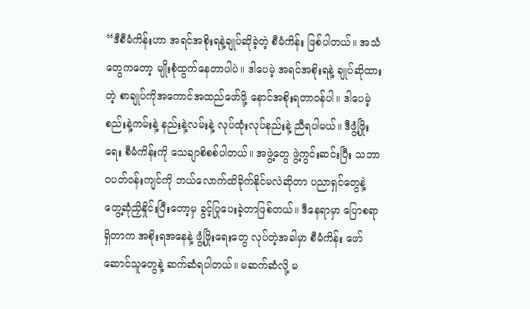“ဒီစီမံကိန်းဟာ အရင်အစိုးရနဲ့ချုပ်ဆိုခဲ့တဲ့ စီမံကိန်း ဖြစ်ပါတယ်။ အသံတွေကတော့ မျိုးစုံထွက်နေတာပါပဲ။ ဒါပေမဲ့ အရင်အစိုးရနဲ့ ချုပ်ဆိုထားတဲ့ စာချုပ်ကိုအကောင်အထည်ဖော်ဖို့ နောင်အစိုးရတာဝန်ပါ။ ဒါပေမဲ့ စည်းနဲ့ကမ်းနဲ့ နည်းနဲ့လမ်းနဲ့ လုပ်ထုံးလုပ်နည်းနဲ့ ညီရပါမယ်။ ဒီဖွံ့ဖြိုးရေး စီမံကိန်းကို သေချာစိစစ်ပါတယ်။ အဖွဲ့တွေ ဖွဲ့ကွင်းဆင်းပြီး သဘာဝပတ်ဝန်းကျင်ကို ဘယ်လောက်ထိခိုက်နိုင်မလဲဆိုတာ ပညာရှင်တွေနဲ့ တွေ့ဆုံညှိနှိုင်းပြီးတော့မှ ခွင့်ပြုပေးခဲ့တာဖြစ်တယ်။ ဒီနေရာမှာ ပြောစရာရှိတာက အစိုးရအနေနဲ့ ဖွံ့ဖြိုးရေးတွေ လုပ်တဲ့အခါမှာ စီမံကိန်း ဖော်ဆောင်သူတွေနဲ့ ဆက်ဆံရပါတယ်။ မဆက်ဆံလို့ မ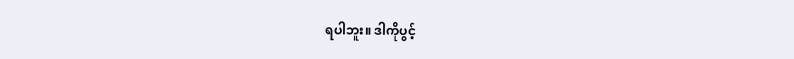ရပါဘူး။ ဒါကိုပွင့်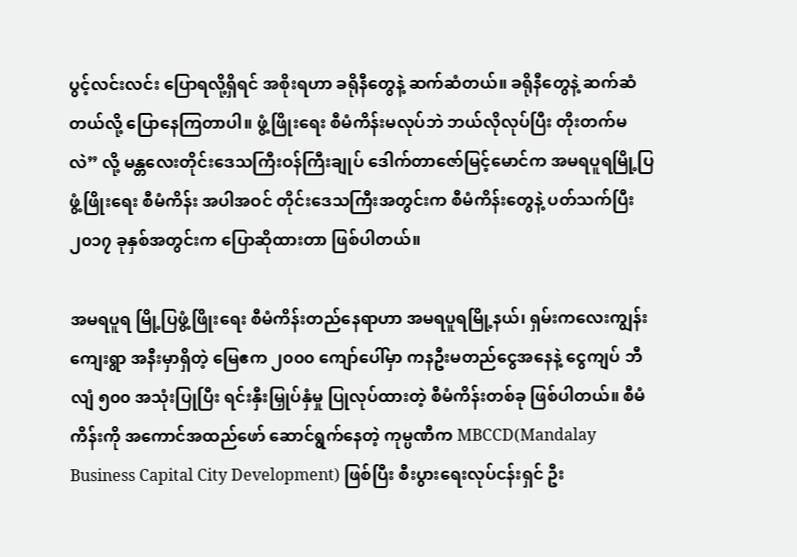ပွင့်လင်းလင်း ပြောရလို့ရှိရင် အစိုးရဟာ ခရိုနီတွေနဲ့ ဆက်ဆံတယ်။ ခရိုနီတွေနဲ့ ဆက်ဆံတယ်လို့ ပြောနေကြတာပါ။ ဖွံ့ဖြိုးရေး စီမံကိန်းမလုပ်ဘဲ ဘယ်လိုလုပ်ပြီး တိုးတက်မလဲ” လို့ မန္တလေးတိုင်းဒေသကြီးဝန်ကြီးချုပ် ဒေါက်တာဇော်မြင့်မောင်က အမရပူရမြို့ပြဖွံ့ဖြိုးရေး စီမံကိန်း အပါအဝင် တိုင်းဒေသကြီးအတွင်းက စီမံကိန်းတွေနဲ့ ပတ်သက်ပြီး ၂၀၁၇ ခုနှစ်အတွင်းက ပြောဆိုထားတာ ဖြစ်ပါတယ်။

အမရပူရ မြို့ပြဖွံ့ဖြိုးရေး စီမံကိန်းတည်နေရာဟာ အမရပူရမြို့နယ်၊ ရှမ်းကလေးကျွန်းကျေးရွာ အနီးမှာရှိတဲ့ မြေဧက ၂၀၀၀ ကျော်ပေါ်မှာ ကနဦးမတည်ငွေအနေနဲ့ ငွေကျပ် ဘီလျံ ၅၀၀ အသုံးပြုပြီး ရင်းနှီးမြှုပ်နှံမှု ပြုလုပ်ထားတဲ့ စီမံကိန်းတစ်ခု ဖြစ်ပါတယ်။ စီမံကိန်းကို အကောင်အထည်ဖော် ဆောင်ရွက်နေတဲ့ ကုမ္ပဏီက MBCCD(Mandalay Business Capital City Development) ဖြစ်ပြီး စီးပွားရေးလုပ်ငန်းရှင် ဦး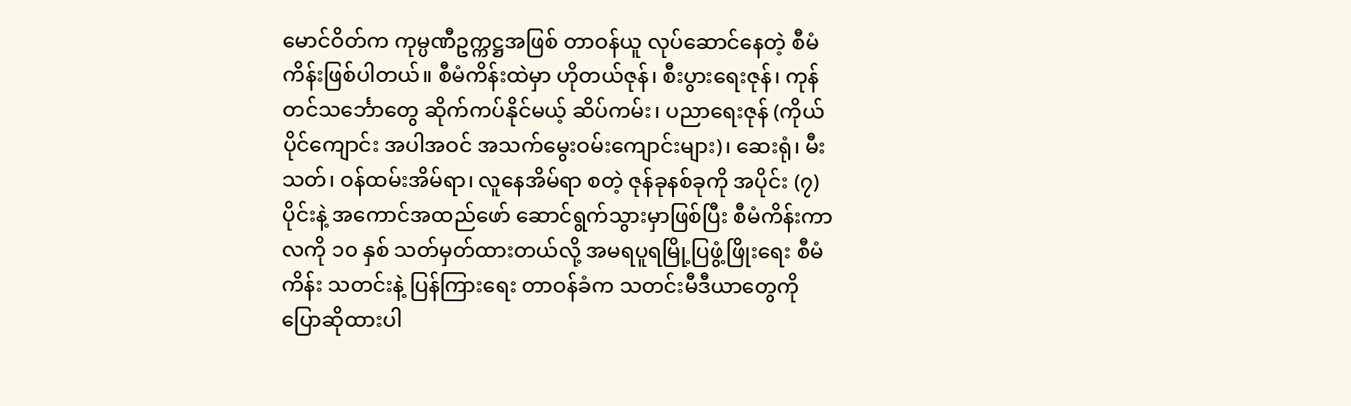မောင်ဝိတ်က ကုမ္ပဏီဥက္ကဋ္ဌအဖြစ် တာဝန်ယူ လုပ်ဆောင်နေတဲ့ စီမံကိန်းဖြစ်ပါတယ်။ စီမံကိန်းထဲမှာ ဟိုတယ်ဇုန်၊ စီးပွားရေးဇုန်၊ ကုန်တင်သင်္ဘောတွေ ဆိုက်ကပ်နိုင်မယ့် ဆိပ်ကမ်း၊ ပညာရေးဇုန် (ကိုယ်ပိုင်ကျောင်း အပါအဝင် အသက်မွေးဝမ်းကျောင်းများ)၊ ဆေးရုံ၊ မီးသတ်၊ ဝန်ထမ်းအိမ်ရာ၊ လူနေအိမ်ရာ စတဲ့ ဇုန်ခုနစ်ခုကို အပိုင်း (၇) ပိုင်းနဲ့ အကောင်အထည်ဖော် ဆောင်ရွက်သွားမှာဖြစ်ပြီး စီမံကိန်းကာလကို ၁၀ နှစ် သတ်မှတ်ထားတယ်လို့ အမရပူရမြို့ပြဖွံ့ဖြိုးရေး စီမံကိန်း သတင်းနဲ့ ပြန်ကြားရေး တာဝန်ခံက သတင်းမီဒီယာတွေကို ပြောဆိုထားပါ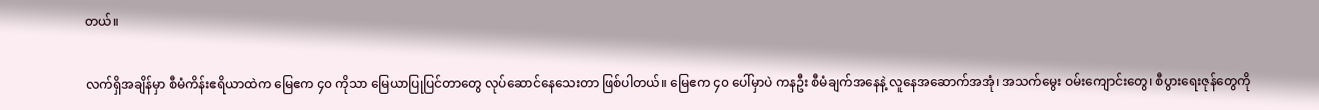တယ်။

လက်ရှိအချိန်မှာ စီမံကိန်းဧရိယာထဲက မြေဧက ၄၀ ကိုသာ မြေယာပြုပြင်တာတွေ လုပ်ဆောင်နေသေးတာ ဖြစ်ပါတယ်။ မြေဧက ၄၀ ပေါ်မှာပဲ ကနဦး စီမံချက်အနေနဲ့ လူနေအဆောက်အအုံ၊ အသက်မွေး ဝမ်းကျောင်းတွေ၊ စီပွားရေးဇုန်တွေကို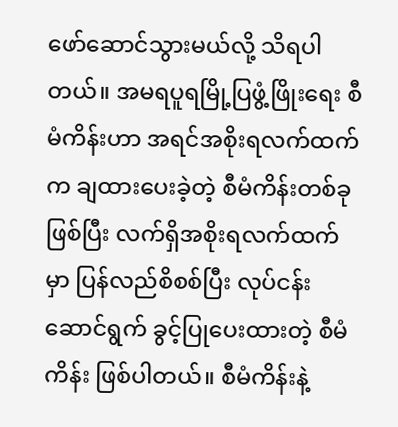ဖော်ဆောင်သွားမယ်လို့ သိရပါတယ်။ အမရပူရမြို့ပြဖွံ့ဖြိုးရေး စီမံကိန်းဟာ အရင်အစိုးရလက်ထက်က ချထားပေးခဲ့တဲ့ စီမံကိန်းတစ်ခုဖြစ်ပြီး လက်ရှိအစိုးရလက်ထက်မှာ ပြန်လည်စိစစ်ပြီး လုပ်ငန်းဆောင်ရွက် ခွင့်ပြုပေးထားတဲ့ စီမံကိန်း ဖြစ်ပါတယ်။ စီမံကိန်းနဲ့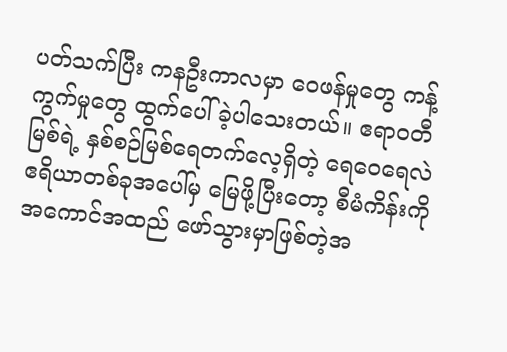ပတ်သက်ပြီး ကနဦးကာလမှာ ဝေဖန်မှုတွေ ကန့်ကွက်မှုတွေ ထွက်ပေါ်ခဲ့ပါသေးတယ်။ ဧရာဝတီမြစ်ရဲ့ နှစ်စဉ်မြစ်ရေတက်လေ့ရှိတဲ့ ရေဝေရေလဲ ဧရိယာတစ်ခုအပေါ်မှ မြေဖို့ပြီးတော့ စီမံကိန်းကို အကောင်အထည် ဖော်သွားမှာဖြစ်တဲ့အ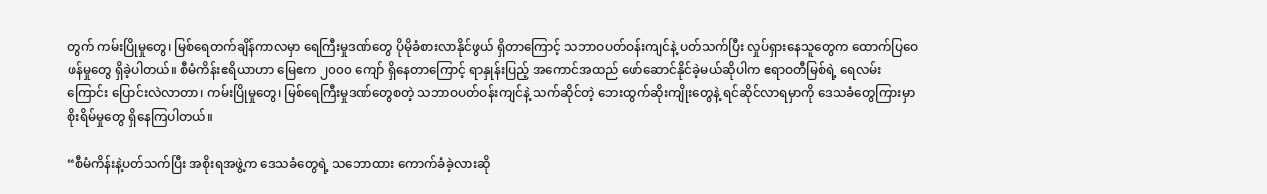တွက် ကမ်းပြိုမှုတွေ၊ မြစ်ရေတက်ချိန်ကာလမှာ ရေကြီးမှုဒဏ်တွေ ပိုမိုခံစားလာနိုင်ဖွယ် ရှိတာကြောင့် သဘာဝပတ်ဝန်းကျင်နဲ့ ပတ်သက်ပြီး လှုပ်ရှားနေသူတွေက ထောက်ပြဝေဖန်မှုတွေ ရှိခဲ့ပါတယ်။ စီမံကိန်းဧရိယာဟာ မြေဧက ၂၀၀၀ ကျော် ရှိနေတာကြောင့် ရာနှုန်းပြည့် အကောင်အထည် ဖော်ဆောင်နိုင်ခဲ့မယ်ဆိုပါက ဧရာဝတီမြစ်ရဲ့ ရေလမ်းကြောင်း ပြောင်းလဲလာတာ၊ ကမ်းပြိုမှုတွေ၊ မြစ်ရေကြီးမှုဒဏ်တွေစတဲ့ သဘာဝပတ်ဝန်းကျင်နဲ့ သက်ဆိုင်တဲ့ ဘေးထွက်ဆိုးကျိုးတွေနဲ့ ရင်ဆိုင်လာရမှာကို ဒေသခံတွေကြားမှာ စိုးရိမ်မှုတွေ ရှိနေကြပါတယ်။

“စီမံကိန်းနဲ့ပတ်သက်ပြီး အစိုးရအဖွဲ့က ဒေသခံတွေရဲ့ သဘောထား ကောက်ခံခဲ့လားဆို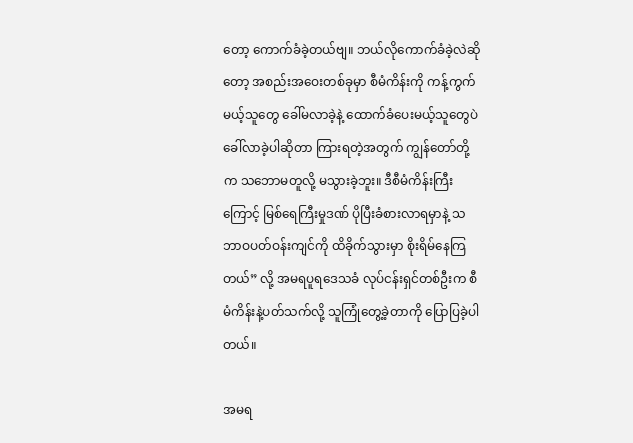တော့ ကောက်ခံခဲ့တယ်ဗျ။ ဘယ်လိုကောက်ခံခဲ့လဲဆိုတော့ အစည်းအဝေးတစ်ခုမှာ စီမံကိန်းကို ကန့်ကွက်မယ့်သူတွေ ခေါ်မလာခဲ့နဲ့ ထောက်ခံပေးမယ့်သူတွေပဲ ခေါ်လာခဲ့ပါဆိုတာ ကြားရတဲ့အတွက် ကျွန်တော်တို့က သဘောမတူလို့ မသွားခဲ့ဘူး။ ဒီစီမံကိန်းကြီးကြောင့် မြစ်ရေကြီးမှုဒဏ် ပိုပြီးခံစားလာရမှာနဲ့ သဘာဝပတ်ဝန်းကျင်ကို ထိခိုက်သွားမှာ စိုးရိမ်နေကြတယ်” လို့ အမရပူရဒေသခံ လုပ်ငန်းရှင်တစ်ဦးက စီမံကိန်းနဲ့ပတ်သက်လို့ သူကြုံတွေ့ခဲ့တာကို ပြောပြခဲ့ပါတယ်။

အမရ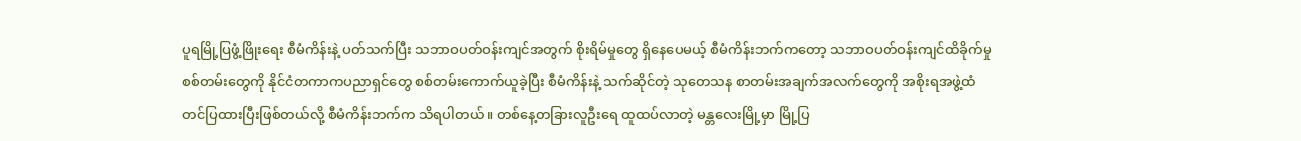ပူရမြို့ပြဖွံ့ဖြိုးရေး စီမံကိန်းနဲ့ ပတ်သက်ပြီး သဘာဝပတ်ဝန်းကျင်အတွက် စိုးရိမ်မှုတွေ ရှိနေပေမယ့် စီမံကိန်းဘက်ကတော့ သဘာဝပတ်ဝန်းကျင်ထိခိုက်မှု စစ်တမ်းတွေကို နိုင်ငံတကာကပညာရှင်တွေ စစ်တမ်းကောက်ယူခဲ့ပြီး စီမံကိန်းနဲ့ သက်ဆိုင်တဲ့ သုတေသန စာတမ်းအချက်အလက်တွေကို အစိုးရအဖွဲ့ထံ တင်ပြထားပြီးဖြစ်တယ်လို့ စီမံကိန်းဘက်က သိရပါတယ်။ တစ်နေ့တခြားလူဦးရေ ထူထပ်လာတဲ့ မန္တလေးမြို့မှာ မြို့ပြ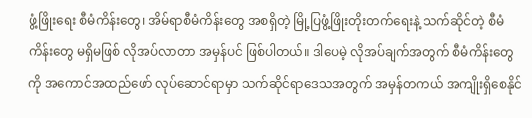ဖွံ့ဖြိုးရေး စီမံကိန်းတွေ၊ အိမ်ရာစီမံကိန်းတွေ အစရှိတဲ့ မြို့ပြဖွံ့ဖြိုးတိုးတက်ရေးနဲ့ သက်ဆိုင်တဲ့ စီမံကိန်းတွေ မရှိမဖြစ် လိုအပ်လာတာ အမှန်ပင် ဖြစ်ပါတယ်။ ဒါပေမဲ့ လိုအပ်ချက်အတွက် စီမံကိန်းတွေကို အကောင်အထည်ဖော် လုပ်ဆောင်ရာမှာ သက်ဆိုင်ရာဒေသအတွက် အမှန်တကယ် အကျိုးရှိစေနိုင်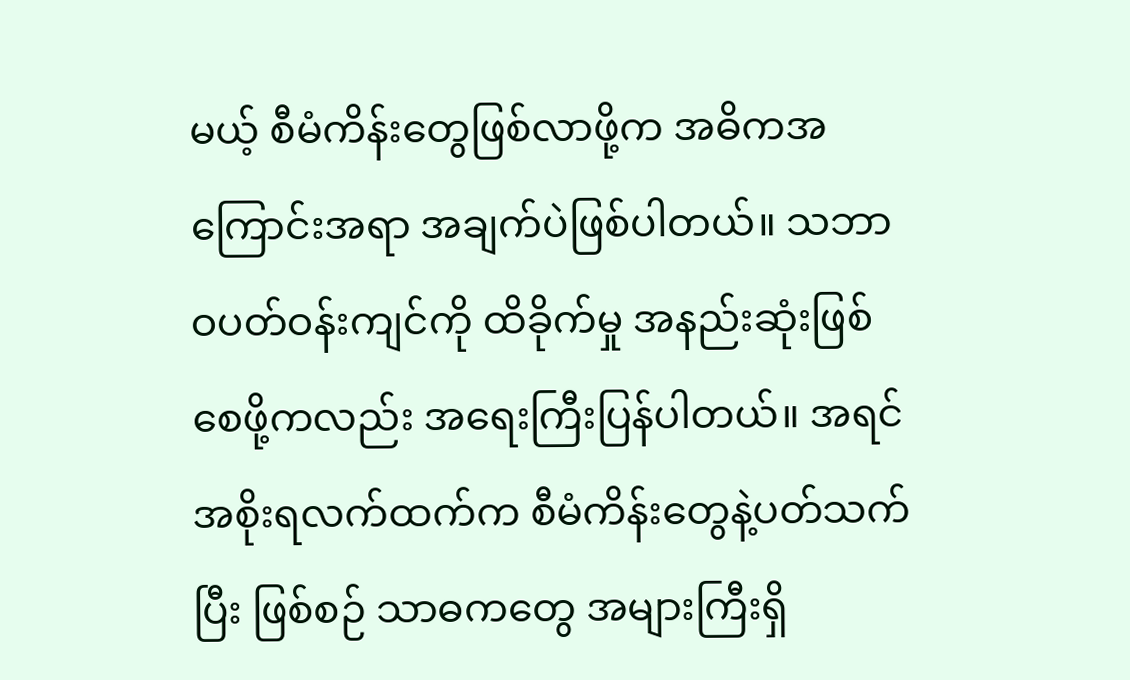မယ့် စီမံကိန်းတွေဖြစ်လာဖို့က အဓိကအကြောင်းအရာ အချက်ပဲဖြစ်ပါတယ်။ သဘာဝပတ်ဝန်းကျင်ကို ထိခိုက်မှု အနည်းဆုံးဖြစ်စေဖို့ကလည်း အရေးကြီးပြန်ပါတယ်။ အရင်အစိုးရလက်ထက်က စီမံကိန်းတွေနဲ့ပတ်သက်ပြီး ဖြစ်စဉ် သာဓကတွေ အများကြီးရှိ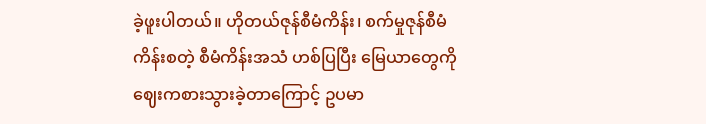ခဲ့ဖူးပါတယ်။ ဟိုတယ်ဇုန်စီမံကိန်း၊ စက်မှုဇုန်စီမံကိန်းစတဲ့ စီမံကိန်းအသံ ဟစ်ပြပြီး မြေယာတွေကို ဈေးကစားသွားခဲ့တာကြောင့် ဥပမာ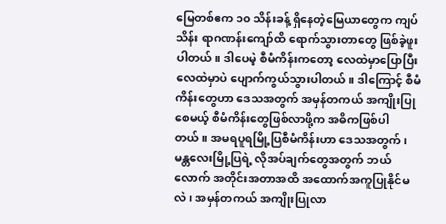မြေတစ်ဧက ၁၀ သိန်းခန့် ရှိနေတဲ့မြေယာတွေက ကျပ်သိန်း ရာဂဏန်းကျော်ထိ ရောက်သွားတာတွေ ဖြစ်ခဲ့ဖူးပါတယ်။ ဒါပေမဲ့ စီမံကိန်းကတော့ လေထဲမှာပြောပြီးလေထဲမှာပဲ ပျောက်ကွယ်သွားပါတယ်။ ဒါကြောင့် စီမံကိန်းတွေဟာ ဒေသအတွက် အမှန်တကယ် အကျိုးပြုစေမယ့် စီမံကိန်းတွေဖြစ်လာဖို့က အဓိကဖြစ်ပါတယ်။ အမရပူရမြို့ပြစီမံကိန်းဟာ ဒေသအတွက်၊ မန္တလေးမြို့ပြရဲ့ လိုအပ်ချက်တွေအတွက် ဘယ်လောက် အတိုင်းအတာအထိ အထောက်အကူပြုနိုင်မလဲ၊ အမှန်တကယ် အကျိုးပြုလာ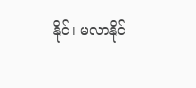နိုင်၊ မလာနိုင်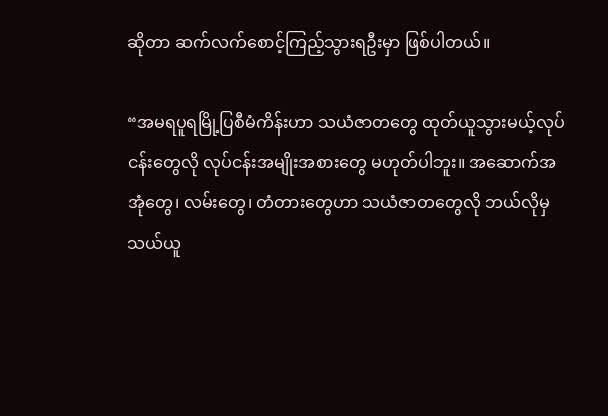ဆိုတာ ဆက်လက်စောင့်ကြည့်သွားရဦးမှာ ဖြစ်ပါတယ်။

“အမရပူရမြို့ပြစီမံကိန်းဟာ သယံဇာတတွေ ထုတ်ယူသွားမယ့်လုပ်ငန်းတွေလို လုပ်ငန်းအမျိုးအစားတွေ မဟုတ်ပါဘူး။ အဆောက်အအုံတွေ၊ လမ်းတွေ၊ တံတားတွေဟာ သယံဇာတတွေလို ဘယ်လိုမှသယ်ယူ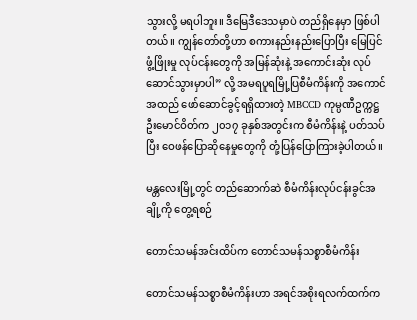သွားလို့ မရပါဘူး။ ဒီမြေဒီဒေသမှာပဲ တည်ရှိနေမှာ ဖြစ်ပါတယ်။ ကျွန်တော်တို့ဟာ စကားနည်းနည်းပြောပြီး မြေပြင်ဖွံ့ဖြိုးမှု လုပ်ငန်းတွေကို အမြန်ဆုံးနဲ့ အကောင်းဆုံး လုပ်ဆောင်သွားမှာပါ” လို့ အမရပူရမြို့ပြစီမံကိန်းကို အကောင်အထည် ဖော်ဆောင်ခွင့်ရရှိထားတဲ့ MBCCD ကုမ္ပဏီဥက္ကဋ္ဌ ဦးမောင်ဝိတ်က ၂၀၁၇ ခုနှစ်အတွင်းက စီမံကိန်းနဲ့ ပတ်သပ်ပြီး ဝေဖန်ပြောဆိုနေမှုတွေကို တုံ့ပြန်ပြောကြားခဲ့ပါတယ်။

မန္တလေးမြို့တွင် တည်ဆောက်ဆဲ စီမံကိန်းလုပ်ငန်းခွင်အချို့ကို တွေ့ရစဉ်

တောင်သမန်အင်းထိပ်က တောင်သမန်သစ္စာစီမံကိန်း

တောင်သမန်သစ္စာစီမံကိန်းဟာ အရင်အစိုးရလက်ထက်က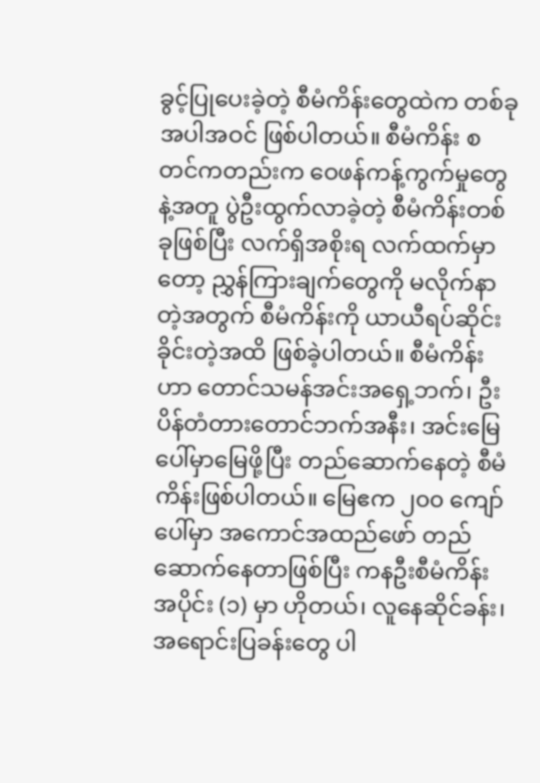ခွင့်ပြုပေးခဲ့တဲ့ စီမံကိန်းတွေထဲက တစ်ခု အပါအဝင် ဖြစ်ပါတယ်။ စီမံကိန်း စတင်ကတည်းက ဝေဖန်ကန့်ကွက်မှုတွေနဲ့အတူ ပွဲဦးထွက်လာခဲ့တဲ့ စီမံကိန်းတစ်ခုဖြစ်ပြီး လက်ရှိအစိုးရ လက်ထက်မှာတော့ ညွှန်ကြားချက်တွေကို မလိုက်နာတဲ့အတွက် စီမံကိန်းကို ယာယီရပ်ဆိုင်းခိုင်းတဲ့အထိ ဖြစ်ခဲ့ပါတယ်။ စီမံကိန်းဟာ တောင်သမန်အင်းအရှေ့ဘက်၊ ဦးပိန်တံတားတောင်ဘက်အနီး၊ အင်းမြေပေါ်မှာမြေဖို့ပြီး တည်ဆောက်နေတဲ့ စီမံကိန်းဖြစ်ပါတယ်။ မြေဧက ၂၀၀ ကျော်ပေါ်မှာ အကောင်အထည်ဖော် တည်ဆောက်နေတာဖြစ်ပြီး ကနဦးစီမံကိန်းအပိုင်း (၁) မှာ ဟိုတယ်၊ လူနေဆိုင်ခန်း၊ အရောင်းပြခန်းတွေ ပါ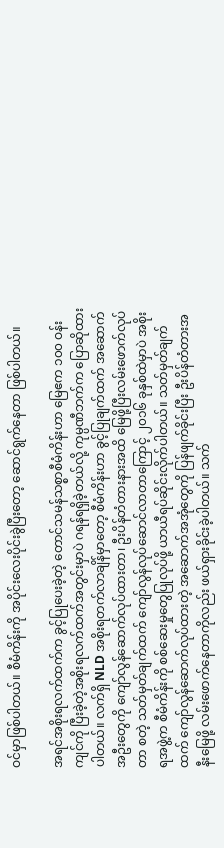ဝင်မှာဖြစ်ပါတယ်။ စီမံကိန်းကို အပိုင်းလေးပိုင်းခွဲပြီးတော့ ဆောင်ရွက်နေတာ ဖြစ်ပါတယ်။

အရင်အစိုးရလက်ထက်က ခွင့်ပြုပေးခဲ့တဲ့ တောင်သမန်သစ္စာစီမံကိန်းဟာ မြေဧက ၁၀၀ ဝန်းကျင်ကို ပြီးခဲ့တဲ့အစိုးရလက်ထက်အတွင်းမှာပဲ ဂရန်ရရှိခဲ့တယ်လို့ ကုမ္ပဏီဘက်က ပြောဆိုထားပါတယ်။ လက်ရှိ NLD အစိုးရတက်လာချိန်မှာတော့ စီမံကိန်းဟာ ခွင့်ပြုချက်ထက် အဆောက်အဦးတွေကို ကျော်လွန်ဆောက်လုပ်ထားတာ၊ ဦးပိန်တံတားနားအထိ မြေဖို့ပြီးလမ်းဖောက်လုပ်တာ စတဲ့ သတ်မှတ်ချက်ထက် ကျော်လွန်လုပ်ဆောင်လာတာကြောင့် ၂၀၁၆ ခုနှစ်ထဲမှာပဲ အစိုးရအဖွဲ့က စီမံကိန်းကို စစ်ဆေးမှုတွေပြုလုပ်ဖို့ ယာယီရပ်ဆိုင်းလိုက်ပါတယ်။ သတ်မှတ်ချက်ထက် ကျော်လွန်ဆောက်လုပ်ထားတဲ့ အဆောက်အအုံတွေကို ပြန်ဖျက်ခိုင်းပြီး ဦးပိန်တံတားအနီးမြေဖို့ လမ်းဖောက်နေတာကိုလည်း ဖယ်ရှားခိုင်းခဲ့ပါတယ်။ သက်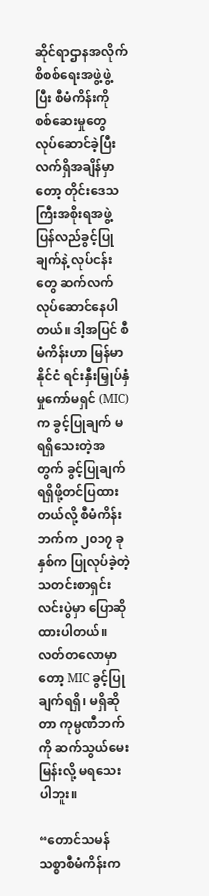ဆိုင်ရာဌာနအလိုက် စိစစ်ရေးအဖွဲ့ဖွဲ့ပြီး စီမံကိန်းကို စစ်ဆေးမှုတွေ လုပ်ဆောင်ခဲ့ပြီး လက်ရှိအချိန်မှာတော့ တိုင်းဒေသကြီးအစိုးရအဖွဲ့ ပြန်လည်ခွင့်ပြုချက်နဲ့ လုပ်ငန်းတွေ ဆက်လက်လုပ်ဆောင်နေပါတယ်။ ဒါ့အပြင် စီမံကိန်းဟာ မြန်မာနိုင်ငံ ရင်းနှီးမြှုပ်နှံမှုကော်မရှင် (MIC) က ခွင့်ပြုချက် မရရှိသေးတဲ့အတွက် ခွင့်ပြုချက် ရရှိဖို့တင်ပြထားတယ်လို့ စီမံကိန်းဘက်က ၂၀၁၇ ခုနှစ်က ပြုလုပ်ခဲ့တဲ့ သတင်းစာရှင်းလင်းပွဲမှာ ပြောဆိုထားပါတယ်။ လတ်တလောမှာတော့ MIC ခွင့်ပြုချက်ရရှိ၊ မရှိဆိုတာ ကုမ္ပဏီဘက်ကို ဆက်သွယ်မေးမြန်းလို့ မရသေးပါဘူး။

“တောင်သမန်သစ္စာစီမံကိန်းက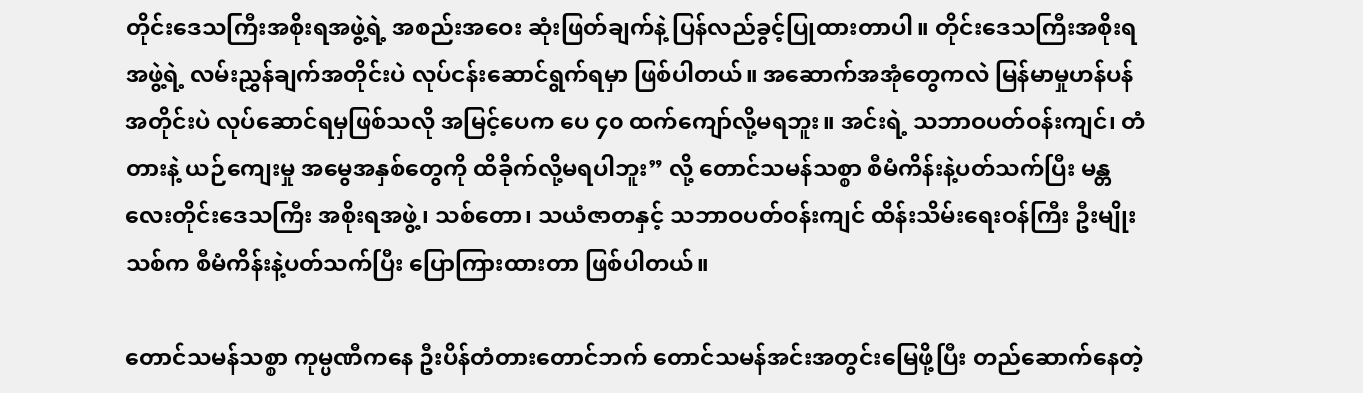တိုင်းဒေသကြီးအစိုးရအဖွဲ့ရဲ့ အစည်းအဝေး ဆုံးဖြတ်ချက်နဲ့ ပြန်လည်ခွင့်ပြုထားတာပါ။ တိုင်းဒေသကြီးအစိုးရအဖွဲ့ရဲ့ လမ်းညွှန်ချက်အတိုင်းပဲ လုပ်ငန်းဆောင်ရွက်ရမှာ ဖြစ်ပါတယ်။ အဆောက်အအုံတွေကလဲ မြန်မာမှုဟန်ပန်အတိုင်းပဲ လုပ်ဆောင်ရမှဖြစ်သလို အမြင့်ပေက ပေ ၄၀ ထက်ကျော်လို့မရဘူး။ အင်းရဲ့ သဘာဝပတ်ဝန်းကျင်၊ တံတားနဲ့ ယဉ်ကျေးမှု အမွေအနှစ်တွေကို ထိခိုက်လို့မရပါဘူး” လို့ တောင်သမန်သစ္စာ စီမံကိန်းနဲ့ပတ်သက်ပြီး မန္တလေးတိုင်းဒေသကြီး အစိုးရအဖွဲ့၊ သစ်တော၊ သယံဇာတနှင့် သဘာဝပတ်ဝန်းကျင် ထိန်းသိမ်းရေးဝန်ကြီး ဦးမျိုးသစ်က စီမံကိန်းနဲ့ပတ်သက်ပြီး ပြောကြားထားတာ ဖြစ်ပါတယ်။

တောင်သမန်သစ္စာ ကုမ္ပဏီကနေ ဦးပိန်တံတားတောင်ဘက် တောင်သမန်အင်းအတွင်းမြေဖို့ပြီး တည်ဆောက်နေတဲ့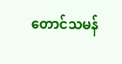တောင်သမန်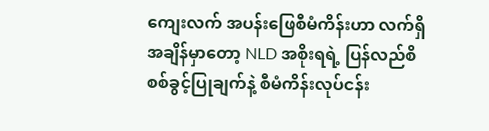ကျေးလက် အပန်းဖြေစီမံကိန်းဟာ လက်ရှိအချိန်မှာတော့ NLD အစိုးရရဲ့ ပြန်လည်စိစစ်ခွင့်ပြုချက်နဲ့ စီမံကိန်းလုပ်ငန်း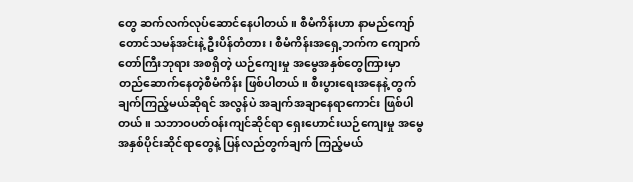တွေ ဆက်လက်လုပ်ဆောင်နေပါတယ်။ စီမံကိန်းဟာ နာမည်ကျော် တောင်သမန်အင်းနဲ့ ဦးပိန်တံတား၊ စီမံကိန်းအရှေ့ဘက်က ကျောက်တော်ကြီးဘုရား အစရှိတဲ့ ယဉ်ကျေးမှု အမွေအနှစ်တွေကြားမှာ တည်ဆောက်နေတဲ့စီမံကိန်း ဖြစ်ပါတယ်။ စီးပွားရေးအနေနဲ့ တွက်ချက်ကြည့်မယ်ဆိုရင် အလွန်ပဲ အချက်အချာနေရာကောင်း ဖြစ်ပါတယ်။ သဘာဝပတ်ဝန်းကျင်ဆိုင်ရာ ရှေးဟောင်းယဉ်ကျေးမှု အမွေအနှစ်ပိုင်းဆိုင်ရာတွေနဲ့ ပြန်လည်တွက်ချက် ကြည့်မယ်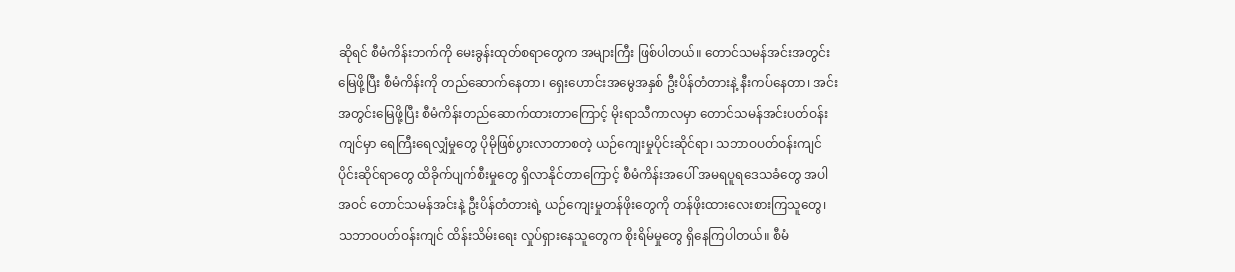ဆိုရင် စီမံကိန်းဘက်ကို မေးခွန်းထုတ်စရာတွေက အများကြီး ဖြစ်ပါတယ်။ တောင်သမန်အင်းအတွင်း မြေဖို့ပြီး စီမံကိန်းကို တည်ဆောက်နေတာ၊ ရှေးဟောင်းအမွေအနှစ် ဦးပိန်တံတားနဲ့ နီးကပ်နေတာ၊ အင်းအတွင်းမြေဖို့ပြီး စီမံကိန်းတည်ဆောက်ထားတာကြောင့် မိုးရာသီကာလမှာ တောင်သမန်အင်းပတ်ဝန်းကျင်မှာ ရေကြီးရေလျှံမှုတွေ ပိုမိုဖြစ်ပွားလာတာစတဲ့ ယဉ်ကျေးမှုပိုင်းဆိုင်ရာ၊ သဘာဝပတ်ဝန်းကျင်ပိုင်းဆိုင်ရာတွေ ထိခိုက်ပျက်စီးမှုတွေ ရှိလာနိုင်တာကြောင့် စီမံကိန်းအပေါ် အမရပူရဒေသခံတွေ အပါအဝင် တောင်သမန်အင်းနဲ့ ဦးပိန်တံတားရဲ့ ယဉ်ကျေးမှုတန်ဖိုးတွေကို တန်ဖိုးထားလေးစားကြသူတွေ၊ သဘာဝပတ်ဝန်းကျင် ထိန်းသိမ်းရေး လှုပ်ရှားနေသူတွေက စိုးရိမ်မှုတွေ ရှိနေကြပါတယ်။ စီမံ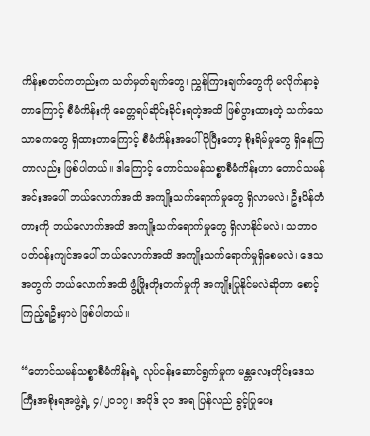ကိန်းစတင်ကတည်းက သတ်မှတ်ချက်တွေ၊ ညွှန်ကြားချက်တွေကို မလိုက်နာခဲ့တာကြောင့် စီမံကိန်းကို ခေတ္တရပ်ဆိုင်းခိုင်းရတဲ့အထိ ဖြစ်ပွားထားတဲ့ သက်သေသာဓကတွေ ရှိထားတာကြောင့် စီမံကိန်းအပေါ်ပိုပြီးတော့ စိုးရိမ်မှုတွေ ရှိနေကြတာလည်း ဖြစ်ပါတယ်။ ဒါကြောင့် တောင်သမန်သစ္စာစီမံကိန်းဟာ တောင်သမန်အင်းအပေါ် ဘယ်လောက်အထိ အကျိုးသက်ရောက်မှုတွေ ရှိလာမလဲ၊ ဦးပိန်တံတားကို ဘယ်လောက်အထိ အကျိုးသက်ရောက်မှုတွေ ရှိလာနိုင်မလဲ၊ သဘာဝပတ်ဝန်းကျင်အပေါ် ဘယ်လောက်အထိ အကျိုးသက်ရောက်မှုရှိစေမလဲ၊ ဒေသအတွက် ဘယ်လောက်အထိ ဖွံ့ဖြိုးတိုးတက်မှုကို အကျိုးပြုနိုင်မလဲဆိုတာ စောင့်ကြည့်ရဦးမှာပဲ ဖြစ်ပါတယ်။

“တောင်သမန်သစ္စာစီမံကိန်းရဲ့ လုပ်ငန်းဆောင်ရွက်မှုက မန္တလေးတိုင်းဒေသကြီးအစိုးရအဖွဲ့ရဲ့ ၄/၂၀၁၇၊ အပိုဒ် ၃၁ အရ ပြန်လည် ခွင့်ပြုပေး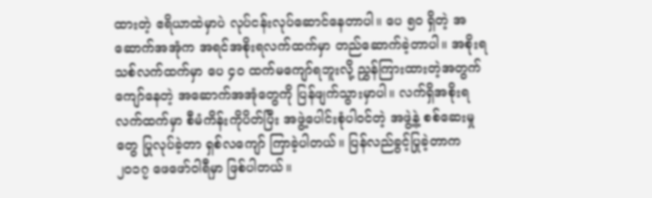ထားတဲ့ ဧရိယာထဲမှာပဲ လုပ်ငန်းလုပ်ဆောင်နေတာပါ။ ပေ ၅၀ ရှိတဲ့ အဆောက်အအုံက အရင်အစိုးရလက်ထက်မှာ တည်ဆောက်ခဲ့တာပါ။ အစိုးရသစ်လက်ထက်မှာ ပေ ၄၀ ထက်မကျော်ရဘူးလို့ ညွှန်ကြားထားတဲ့အတွက် ကျော်နေတဲ့ အဆောက်အအုံတွေကို ပြန်ဖျက်သွားမှာပါ။ လက်ရှိအစိုးရလက်ထက်မှာ စီမံကိန်းကိုပိတ်ပြီး အဖွဲ့ပေါင်းစုံပါဝင်တဲ့ အဖွဲ့နဲ့ စစ်ဆေးမှုတွေ ပြုလုပ်ခဲ့တာ ရှစ်လကျော် ကြာခဲ့ပါတယ်။ ပြန်လည်ခွင့်ပြုခဲ့တာက ၂၀၁၇ ဖေဖော်ဝါရီမှာ ဖြစ်ပါတယ်။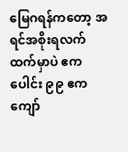မြေဂရန်ကတော့ အရင်အစိုးရလက်ထက်မှာပဲ ဧကပေါင်း ၉၉ ဧကကျော်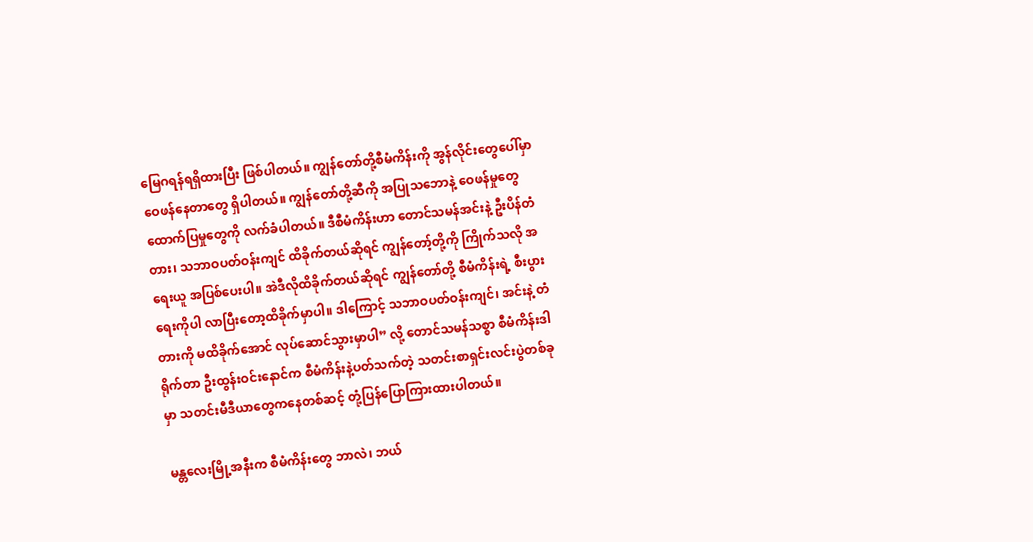မြေဂရန်ရရှိထားပြီး ဖြစ်ပါတယ်။ ကျွန်တော်တို့စီမံကိန်းကို အွန်လိုင်းတွေပေါ်မှာ ဝေဖန်နေတာတွေ ရှိပါတယ်။ ကျွန်တော်တို့ဆီကို အပြုသဘောနဲ့ ဝေဖန်မှုတွေ ထောက်ပြမှုတွေကို လက်ခံပါတယ်။ ဒီစီမံကိန်းဟာ တောင်သမန်အင်းနဲ့ ဦးပိန်တံတား၊ သဘာဝပတ်ဝန်းကျင် ထိခိုက်တယ်ဆိုရင် ကျွန်တော့်တို့ကို ကြိုက်သလို အရေးယူ အပြစ်ပေးပါ။ အဲဒီလိုထိခိုက်တယ်ဆိုရင် ကျွန်တော်တို့ စီမံကိန်းရဲ့ စီးပွားရေးကိုပါ လာပြီးတော့ထိခိုက်မှာပါ။ ဒါကြောင့် သဘာဝပတ်ဝန်းကျင်၊ အင်းနဲ့ တံတားကို မထိခိုက်အောင် လုပ်ဆောင်သွားမှာပါ” လို့ တောင်သမန်သစ္စာ စီမံကိန်းဒါရိုက်တာ ဦးထွန်းဝင်းနောင်က စီမံကိန်းနဲ့ပတ်သက်တဲ့ သတင်းစာရှင်းလင်းပွဲတစ်ခုမှာ သတင်းမီဒီယာတွေကနေတစ်ဆင့် တုံ့ပြန်ပြောကြားထားပါတယ်။

မန္တလေးမြို့အနီးက စီမံကိန်းတွေ ဘာလဲ၊ ဘယ်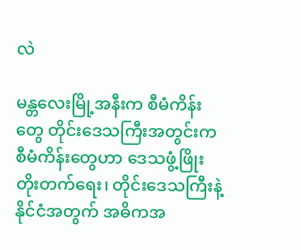လဲ

မန္တလေးမြို့အနီးက စီမံကိန်းတွေ တိုင်းဒေသကြီးအတွင်းက စီမံကိန်းတွေဟာ ဒေသဖွံ့ဖြိုးတိုးတက်ရေး၊ တိုင်းဒေသကြီးနဲ့ နိုင်ငံအတွက် အဓိကအ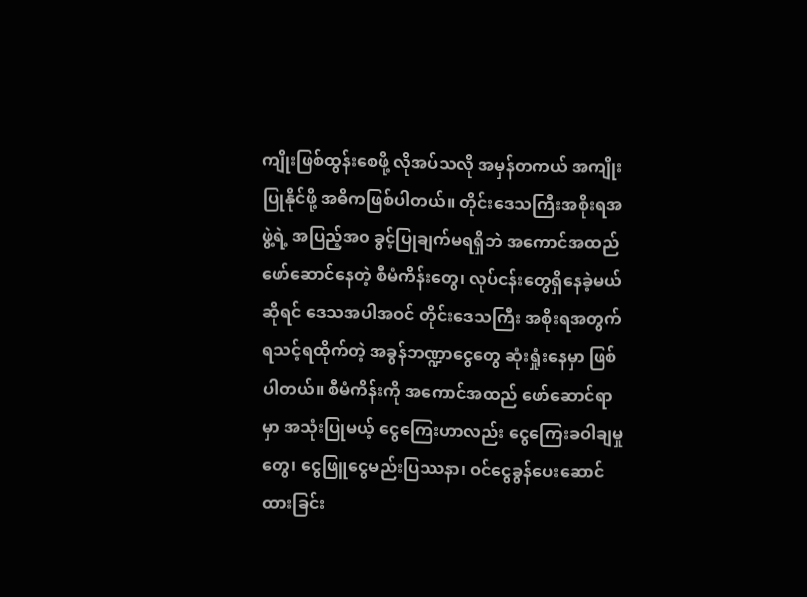ကျိုးဖြစ်ထွန်းစေဖို့ လိုအပ်သလို အမှန်တကယ် အကျိုးပြုနိုင်ဖို့ အဓိကဖြစ်ပါတယ်။ တိုင်းဒေသကြီးအစိုးရအဖွဲ့ရဲ့ အပြည့်အ၀ ခွင့်ပြုချက်မရရှိဘဲ အကောင်အထည် ဖော်ဆောင်နေတဲ့ စီမံကိန်းတွေ၊ လုပ်ငန်းတွေရှိနေခဲ့မယ်ဆိုရင် ဒေသအပါအဝင် တိုင်းဒေသကြီး အစိုးရအတွက် ရသင့်ရထိုက်တဲ့ အခွန်ဘဏ္ဍာငွေတွေ ဆုံးရှုံးနေမှာ ဖြစ်ပါတယ်။ စီမံကိန်းကို အကောင်အထည် ဖော်ဆောင်ရာမှာ အသုံးပြုမယ့် ငွေကြေးဟာလည်း ငွေကြေးခဝါချမှုတွေ၊ ငွေဖြူငွေမည်းပြဿနာ၊ ဝင်ငွေခွန်ပေးဆောင်ထားခြင်း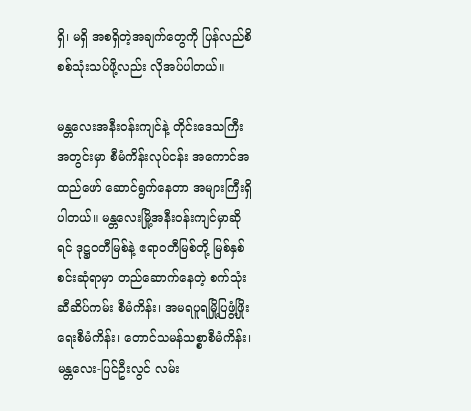ရှိ၊ မရှိ အစရှိတဲ့အချက်တွေကို ပြန်လည်စိစစ်သုံးသပ်ဖို့လည်း လိုအပ်ပါတယ်။

မန္တလေးအနီးဝန်းကျင်နဲ့ တိုင်းဒေသကြီးအတွင်းမှာ စီမံကိန်းလုပ်ငန်း အကောင်အထည်ဖော် ဆောင်ရွက်နေတာ အများကြီးရှိပါတယ်။ မန္တလေးမြို့အနီးဝန်းကျင်မှာဆိုရင် ဒုဋ္ဌဝတီမြစ်နဲ့ ဧရာဝတီမြစ်တို့ မြစ်နှစ်စင်းဆုံရာမှာ တည်ဆောက်နေတဲ့ စက်သုံးဆီဆိပ်ကမ်း စီမံကိန်း၊ အမရပူရမြို့ပြဖွံ့ဖြိုးရေးစီမံကိန်း၊ တောင်သမန်သစ္စာစီမံကိန်း၊ မန္တလေး-ပြင်ဦးလွင် လမ်း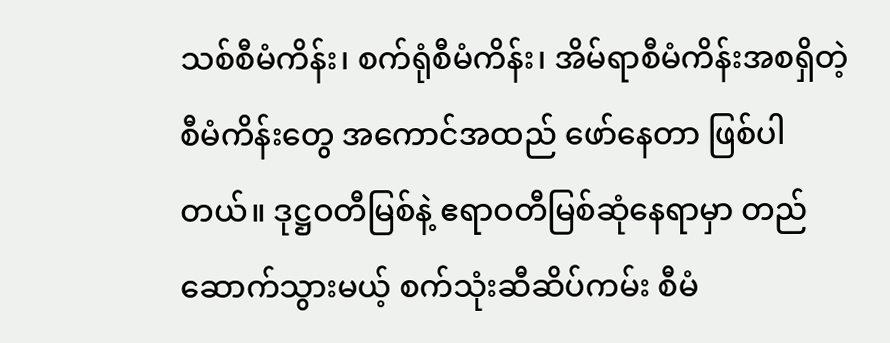သစ်စီမံကိန်း၊ စက်ရုံစီမံကိန်း၊ အိမ်ရာစီမံကိန်းအစရှိတဲ့ စီမံကိန်းတွေ အကောင်အထည် ဖော်နေတာ ဖြစ်ပါတယ်။ ဒုဋ္ဌဝတီမြစ်နဲ့ ဧရာဝတီမြစ်ဆုံနေရာမှာ တည်ဆောက်သွားမယ့် စက်သုံးဆီဆိပ်ကမ်း စီမံ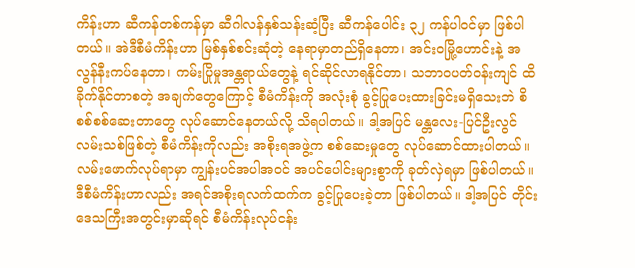ကိန်းဟာ ဆီကန်တစ်ကန်မှာ ဆီဂါလန်နှစ်သန်းဆံ့ပြီး ဆီကန်ပေါင်း ၃၂ ကန်ပါဝင်မှာ ဖြစ်ပါတယ်။ အဲဒီစီမံကိန်းဟာ မြစ်နှစ်စင်းဆုံတဲ့ နေရာမှာတည်ရှိနေတာ၊ အင်းဝမြို့ဟောင်းနဲ့ အလွန်နီးကပ်နေတာ၊ ကမ်းပြိုမှုအန္တရာယ်တွေနဲ့ ရင်ဆိုင်လာရနိုင်တာ၊ သဘာဝပတ်ဝန်းကျင် ထိခိုက်နိုင်တာစတဲ့ အချက်တွေကြောင့် စီမံကိန်းကို အလုံးစုံ ခွင့်ပြုပေးထားခြင်းမရှိသေးဘဲ စိစစ်စစ်ဆေးတာတွေ လုပ်ဆောင်နေတယ်လို့ သိရပါတယ်။ ဒါ့အပြင် မန္တလေး-ပြင်ဦးလွင်လမ်းသစ်ဖြစ်တဲ့ စီမံကိန်းကိုလည်း အစိုးရအဖွဲ့က စစ်ဆေးမှုတွေ လုပ်ဆောင်ထားပါတယ်။ လမ်းဖောက်လုပ်ရာမှာ ကျွန်းပင်အပါအဝင် အပင်ပေါင်းများစွာကို ခုတ်လှဲရမှာ ဖြစ်ပါတယ်။ ဒီစီမံကိန်းဟာလည်း အရင်အစိုးရလက်ထက်က ခွင့်ပြုပေးခဲ့တာ ဖြစ်ပါတယ်။ ဒါ့အပြင် တိုင်းဒေသကြီးအတွင်းမှာဆိုရင် စီမံကိန်းလုပ်ငန်း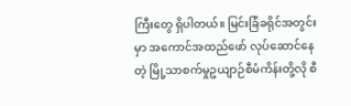ကြီးတွေ ရှိပါတယ်။ မြင်းခြံခရိုင်အတွင်းမှာ အကောင်အထည်ဖော် လုပ်ဆောင်နေတဲ့ မြို့သာစက်မှုဥယျာဉ်စီမံကိန်းတို့လို စီ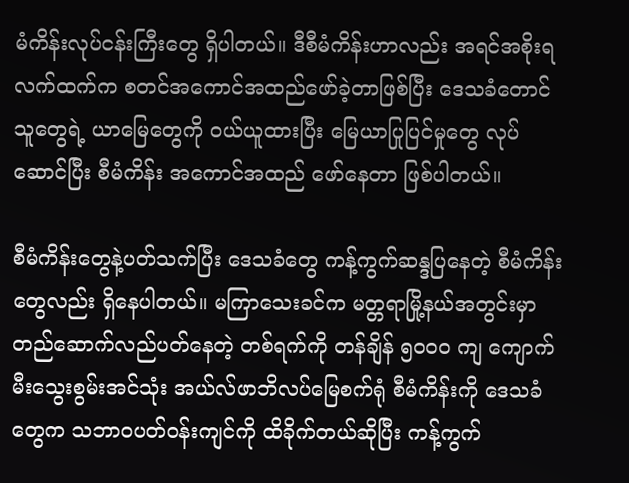မံကိန်းလုပ်ငန်းကြီးတွေ ရှိပါတယ်။ ဒီစီမံကိန်းဟာလည်း အရင်အစိုးရလက်ထက်က စတင်အကောင်အထည်ဖော်ခဲ့တာဖြစ်ပြီး ဒေသခံတောင်သူတွေရဲ့ ယာမြေတွေကို ဝယ်ယူထားပြီး မြေယာပြုပြင်မှုတွေ လုပ်ဆောင်ပြီး စီမံကိန်း အကောင်အထည် ဖော်နေတာ ဖြစ်ပါတယ်။

စီမံကိန်းတွေနဲ့ပတ်သက်ပြီး ဒေသခံတွေ ကန့်ကွက်ဆန္ဒပြနေတဲ့ စီမံကိန်းတွေလည်း ရှိနေပါတယ်။ မကြာသေးခင်က မတ္တရာမြို့နယ်အတွင်းမှာ တည်ဆောက်လည်ပတ်နေတဲ့ တစ်ရက်ကို တန်ချိန် ၅၀၀၀ ကျ ကျောက်မီးသွေးစွမ်းအင်သုံး အယ်လ်ဖာဘိလပ်မြေစက်ရုံ စီမံကိန်းကို ဒေသခံတွေက သဘာဝပတ်ဝန်းကျင်ကို ထိခိုက်တယ်ဆိုပြီး ကန့်ကွက်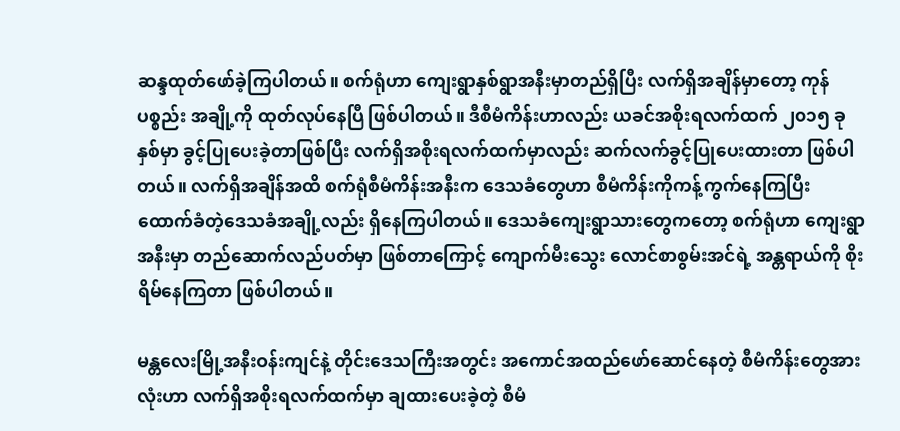ဆန္ဒထုတ်ဖော်ခဲ့ကြပါတယ်။ စက်ရုံဟာ ကျေးရွာနှစ်ရွာအနီးမှာတည်ရှိပြီး လက်ရှိအချိန်မှာတော့ ကုန်ပစ္စည်း အချို့ကို ထုတ်လုပ်နေပြီ ဖြစ်ပါတယ်။ ဒီစီမံကိန်းဟာလည်း ယခင်အစိုးရလက်ထက် ၂၀၁၅ ခုနှစ်မှာ ခွင့်ပြုပေးခဲ့တာဖြစ်ပြီး လက်ရှိအစိုးရလက်ထက်မှာလည်း ဆက်လက်ခွင့်ပြုပေးထားတာ ဖြစ်ပါတယ်။ လက်ရှိအချိန်အထိ စက်ရုံစီမံကိန်းအနီးက ဒေသခံတွေဟာ စီမံကိန်းကိုကန့်ကွက်နေကြပြီး ထောက်ခံတဲ့ဒေသခံအချို့လည်း ရှိနေကြပါတယ်။ ဒေသခံကျေးရွာသားတွေကတော့ စက်ရုံဟာ ကျေးရွာအနီးမှာ တည်ဆောက်လည်ပတ်မှာ ဖြစ်တာကြောင့် ကျောက်မီးသွေး လောင်စာစွမ်းအင်ရဲ့ အန္တရာယ်ကို စိုးရိမ်နေကြတာ ဖြစ်ပါတယ်။

မန္တလေးမြို့အနီးဝန်းကျင်နဲ့ တိုင်းဒေသကြီးအတွင်း အကောင်အထည်ဖော်ဆောင်နေတဲ့ စီမံကိန်းတွေအားလုံးဟာ လက်ရှိအစိုးရလက်ထက်မှာ ချထားပေးခဲ့တဲ့ စီမံ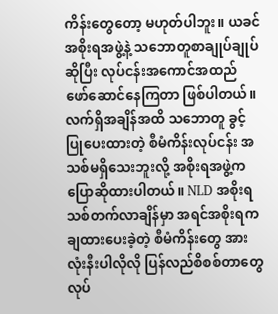ကိန်းတွေတော့ မဟုတ်ပါဘူး။ ယခင်အစိုးရအဖွဲ့နဲ့ သဘောတူစာချုပ်ချုပ်ဆိုပြီး လုပ်ငန်းအကောင်အထည် ဖော်ဆောင်နေကြတာ ဖြစ်ပါတယ်။ လက်ရှိအချိန်အထိ သဘောတူ ခွင့်ပြုပေးထားတဲ့ စီမံကိန်းလုပ်ငန်း အသစ်မရှိသေးဘူးလို့ အစိုးရအဖွဲ့က ပြောဆိုထားပါတယ်။ NLD အစိုးရသစ်တက်လာချိန်မှာ အရင်အစိုးရက ချထားပေးခဲ့တဲ့ စီမံကိန်းတွေ အားလုံးနီးပါလိုလို ပြန်လည်စိစစ်တာတွေ လုပ်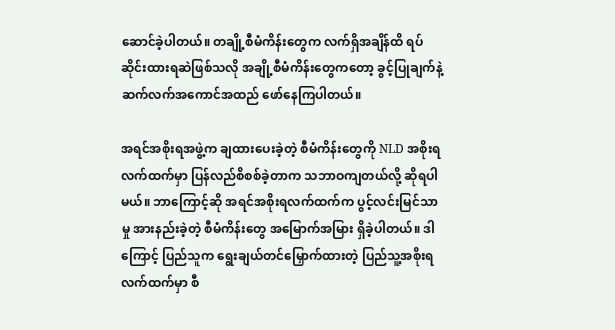ဆောင်ခဲ့ပါတယ်။ တချို့စီမံကိန်းတွေက လက်ရှိအချိန်ထိ ရပ်ဆိုင်းထားရဆဲဖြစ်သလို အချို့စီမံကိန်းတွေကတော့ ခွင့်ပြုချက်နဲ့ ဆက်လက်အကောင်အထည် ဖော်နေကြပါတယ်။

အရင်အစိုးရအဖွဲ့က ချထားပေးခဲ့တဲ့ စီမံကိန်းတွေကို NLD အစိုးရလက်ထက်မှာ ပြန်လည်စိစစ်ခဲ့တာက သဘာဝကျတယ်လို့ ဆိုရပါမယ်။ ဘာကြောင့်ဆို အရင်အစိုးရလက်ထက်က ပွင့်လင်းမြင်သာမှု အားနည်းခဲ့တဲ့ စီမံကိန်းတွေ အမြောက်အမြား ရှိခဲ့ပါတယ်။ ဒါကြောင့် ပြည်သူက ရွေးချယ်တင်မြှောက်ထားတဲ့ ပြည်သူ့အစိုးရလက်ထက်မှာ စီ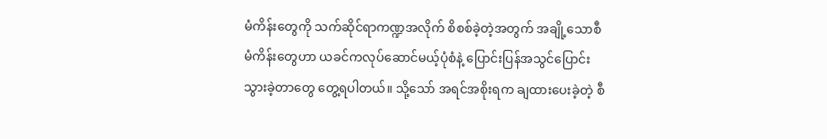မံကိန်းတွေကို သက်ဆိုင်ရာကဏ္ဍအလိုက် စိစစ်ခဲ့တဲ့အတွက် အချို့သောစီမံကိန်းတွေဟာ ယခင်ကလုပ်ဆောင်မယ့်ပုံစံနဲ့ ပြောင်းပြန်အသွင်ပြောင်းသွားခဲ့တာတွေ တွေ့ရပါတယ်။ သို့သော် အရင်အစိုးရက ချထားပေးခဲ့တဲ့ စီ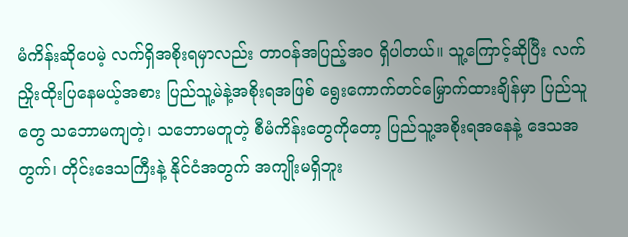မံကိန်းဆိုပေမဲ့ လက်ရှိအစိုးရမှာလည်း တာဝန်အပြည့်အ၀ ရှိပါတယ်။ သူ့ကြောင့်ဆိုပြီး လက်ညှိုးထိုးပြနေမယ့်အစား ပြည်သူ့မဲနဲ့အစိုးရအဖြစ် ရွေးကောက်တင်မြှောက်ထားချိန်မှာ ပြည်သူတွေ သဘောမကျတဲ့၊ သဘောမတူတဲ့ စီမံကိန်းတွေကိုတော့ ပြည်သူ့အစိုးရအနေနဲ့ ဒေသအတွက်၊ တိုင်းဒေသကြီးနဲ့ နိုင်ငံအတွက် အကျိုးမရှိဘူး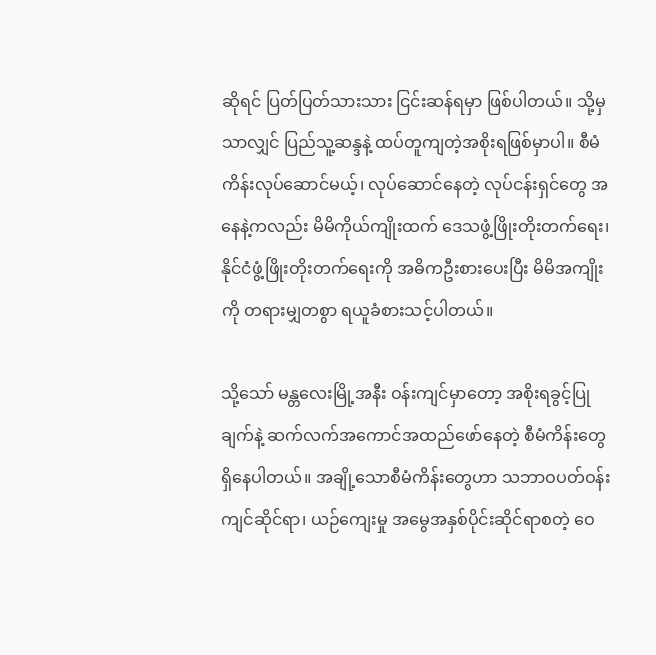ဆိုရင် ပြတ်ပြတ်သားသား ငြင်းဆန်ရမှာ ဖြစ်ပါတယ်။ သို့မှသာလျှင် ပြည်သူ့ဆန္ဒနဲ့ ထပ်တူကျတဲ့အစိုးရဖြစ်မှာပါ။ စီမံကိန်းလုပ်ဆောင်မယ့်၊ လုပ်ဆောင်နေတဲ့ လုပ်ငန်းရှင်တွေ အနေနဲ့ကလည်း မိမိကိုယ်ကျိုးထက် ဒေသဖွံ့ဖြိုးတိုးတက်ရေး၊ နိုင်ငံဖွံ့ဖြိုးတိုးတက်ရေးကို အဓိကဦးစားပေးပြီး မိမိအကျိုးကို တရားမျှတစွာ ရယူခံစားသင့်ပါတယ်။

သို့သော် မန္တလေးမြို့အနီး ဝန်းကျင်မှာတော့ အစိုးရခွင့်ပြုချက်နဲ့ ဆက်လက်အကောင်အထည်ဖော်နေတဲ့ စီမံကိန်းတွေ ရှိနေပါတယ်။ အချို့သောစီမံကိန်းတွေဟာ သဘာဝပတ်ဝန်းကျင်ဆိုင်ရာ၊ ယဉ်ကျေးမှု အမွေအနှစ်ပိုင်းဆိုင်ရာစတဲ့ ဝေ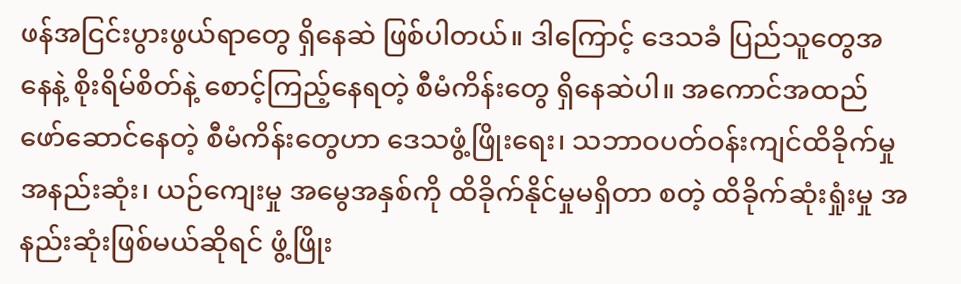ဖန်အငြင်းပွားဖွယ်ရာတွေ ရှိနေဆဲ ဖြစ်ပါတယ်။ ဒါကြောင့် ဒေသခံ ပြည်သူတွေအနေနဲ့ စိုးရိမ်စိတ်နဲ့ စောင့်ကြည့်နေရတဲ့ စီမံကိန်းတွေ ရှိနေဆဲပါ။ အကောင်အထည် ဖော်ဆောင်နေတဲ့ စီမံကိန်းတွေဟာ ဒေသဖွံ့ဖြိုးရေး၊ သဘာဝပတ်ဝန်းကျင်ထိခိုက်မှု အနည်းဆုံး၊ ယဉ်ကျေးမှု အမွေအနှစ်ကို ထိခိုက်နိုင်မှုမရှိတာ စတဲ့ ထိခိုက်ဆုံးရှုံးမှု အနည်းဆုံးဖြစ်မယ်ဆိုရင် ဖွံ့ဖြိုး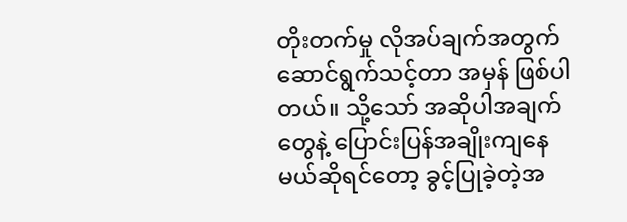တိုးတက်မှု လိုအပ်ချက်အတွက် ဆောင်ရွက်သင့်တာ အမှန် ဖြစ်ပါတယ်။ သို့သော် အဆိုပါအချက်တွေနဲ့ ပြောင်းပြန်အချိုးကျနေမယ်ဆိုရင်တော့ ခွင့်ပြုခဲ့တဲ့အ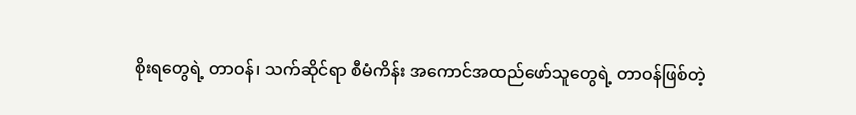စိုးရတွေရဲ့ တာဝန်၊ သက်ဆိုင်ရာ စီမံကိန်း အကောင်အထည်ဖော်သူတွေရဲ့ တာဝန်ဖြစ်တဲ့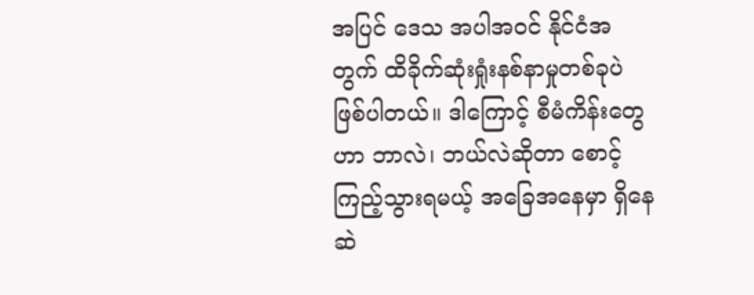အပြင် ဒေသ အပါအဝင် နိုင်ငံအတွက် ထိခိုက်ဆုံးရှုံးနစ်နာမှုတစ်ခုပဲ ဖြစ်ပါတယ်။ ဒါကြောင့် စီမံကိန်းတွေဟာ ဘာလဲ၊ ဘယ်လဲဆိုတာ စောင့်ကြည့်သွားရမယ့် အခြေအနေမှာ ရှိနေဆဲ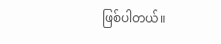ဖြစ်ပါတယ်။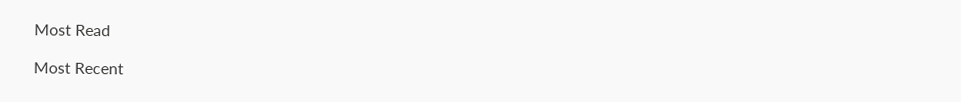Most Read

Most Recent